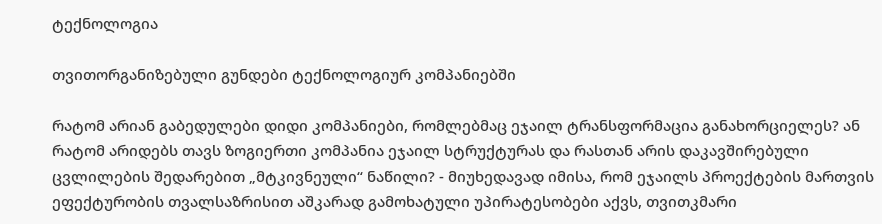ტექნოლოგია

თვითორგანიზებული გუნდები ტექნოლოგიურ კომპანიებში

რატომ არიან გაბედულები დიდი კომპანიები, რომლებმაც ეჯაილ ტრანსფორმაცია განახორციელეს? ან რატომ არიდებს თავს ზოგიერთი კომპანია ეჯაილ სტრუქტურას და რასთან არის დაკავშირებული ცვლილების შედარებით „მტკივნეული“ ნაწილი? - მიუხედავად იმისა, რომ ეჯაილს პროექტების მართვის ეფექტურობის თვალსაზრისით აშკარად გამოხატული უპირატესობები აქვს, თვითკმარი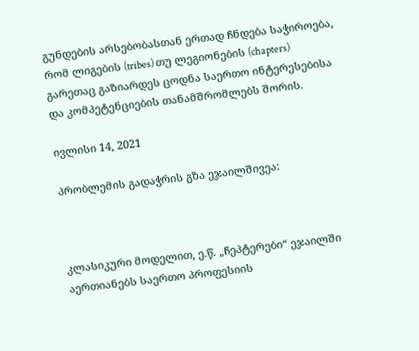გუნდების არსებობასთან ერთად ჩნდება საჭიროება, რომ ლიგების (tribes) თუ ლეგიონების (chapters) გარეთაც გაზიარდეს ცოდნა საერთო ინტერესებისა და კომპეტენციების თანამშრომლებს შორის.

ივლისი 14, 2021

პრობლემის გადაჭრის გზა ეჯაილშივეა:



კლასიკური მოდელით, ე.წ. „ჩეპტერები“ ეჯაილში აერთიანებს საერთო პროფესიის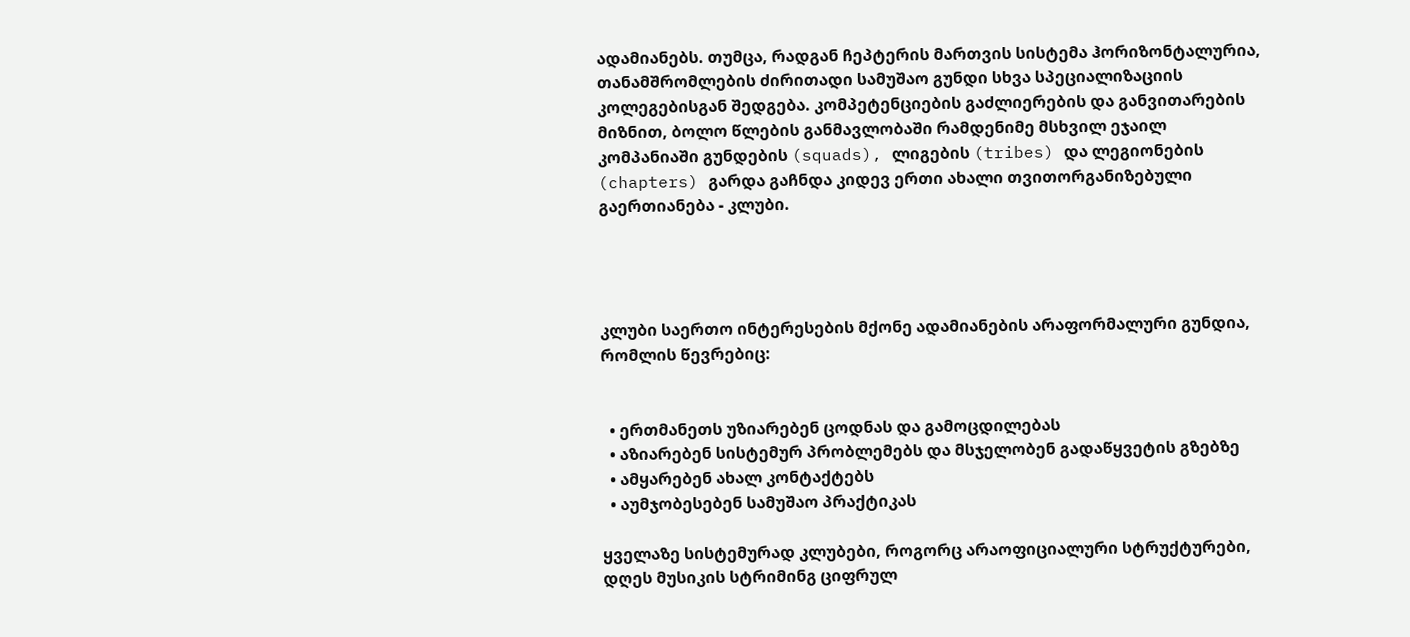ადამიანებს. თუმცა, რადგან ჩეპტერის მართვის სისტემა ჰორიზონტალურია, თანამშრომლების ძირითადი სამუშაო გუნდი სხვა სპეციალიზაციის კოლეგებისგან შედგება. კომპეტენციების გაძლიერების და განვითარების მიზნით, ბოლო წლების განმავლობაში რამდენიმე მსხვილ ეჯაილ კომპანიაში გუნდების (squads), ლიგების (tribes) და ლეგიონების (chapters) გარდა გაჩნდა კიდევ ერთი ახალი თვითორგანიზებული გაერთიანება - კლუბი.




კლუბი საერთო ინტერესების მქონე ადამიანების არაფორმალური გუნდია, რომლის წევრებიც:


  • ერთმანეთს უზიარებენ ცოდნას და გამოცდილებას
  • აზიარებენ სისტემურ პრობლემებს და მსჯელობენ გადაწყვეტის გზებზე
  • ამყარებენ ახალ კონტაქტებს
  • აუმჯობესებენ სამუშაო პრაქტიკას

ყველაზე სისტემურად კლუბები, როგორც არაოფიციალური სტრუქტურები, დღეს მუსიკის სტრიმინგ ციფრულ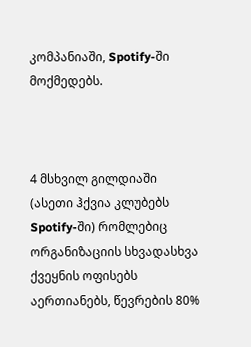კომპანიაში, Spotify-ში მოქმედებს.



4 მსხვილ გილდიაში (ასეთი ჰქვია კლუბებს Spotify-ში) რომლებიც ორგანიზაციის სხვადასხვა ქვეყნის ოფისებს აერთიანებს, წევრების 80%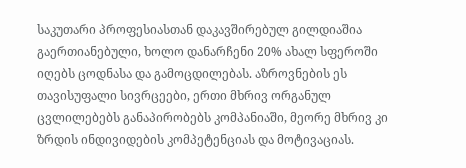საკუთარი პროფესიასთან დაკავშირებულ გილდიაშია გაერთიანებული, ხოლო დანარჩენი 20% ახალ სფეროში იღებს ცოდნასა და გამოცდილებას. აზროვნების ეს თავისუფალი სივრცეები, ერთი მხრივ ორგანულ ცვლილებებს განაპირობებს კომპანიაში, მეორე მხრივ კი ზრდის ინდივიდების კომპეტენციას და მოტივაციას.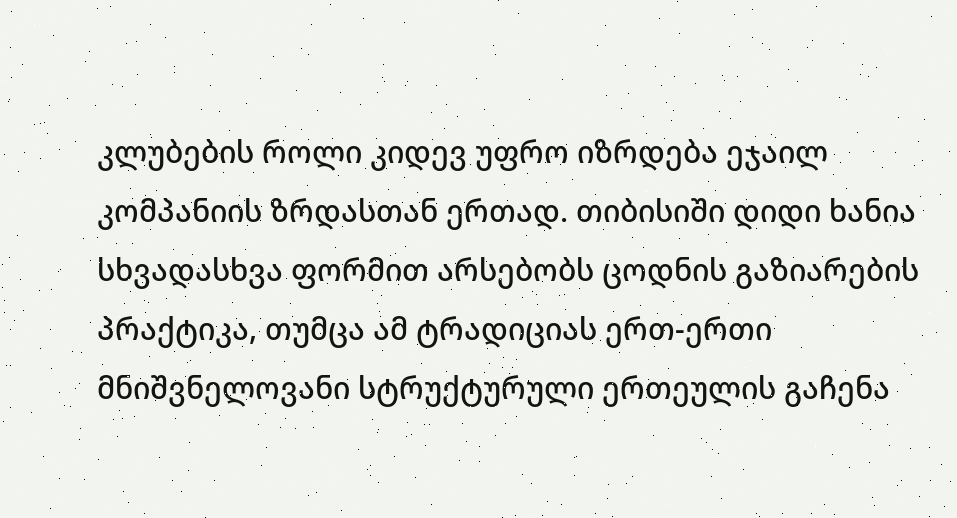კლუბების როლი კიდევ უფრო იზრდება ეჯაილ კომპანიის ზრდასთან ერთად. თიბისიში დიდი ხანია სხვადასხვა ფორმით არსებობს ცოდნის გაზიარების პრაქტიკა, თუმცა ამ ტრადიციას ერთ-ერთი მნიშვნელოვანი სტრუქტურული ერთეულის გაჩენა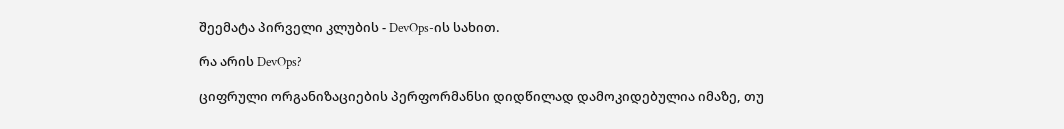შეემატა პირველი კლუბის - DevOps-ის სახით.

რა არის DevOps?

ციფრული ორგანიზაციების პერფორმანსი დიდწილად დამოკიდებულია იმაზე, თუ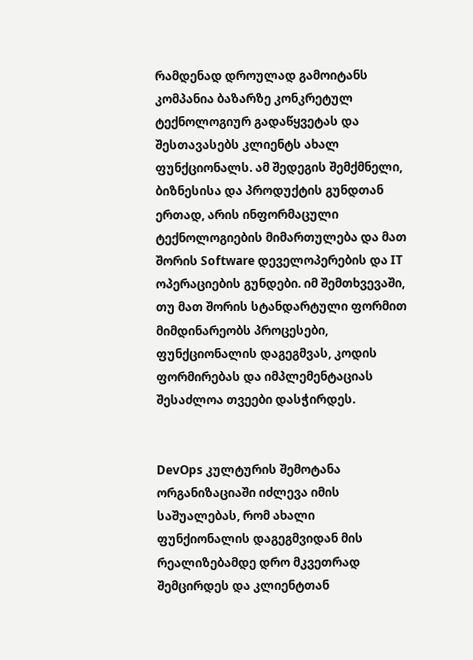რამდენად დროულად გამოიტანს კომპანია ბაზარზე კონკრეტულ ტექნოლოგიურ გადაწყვეტას და შესთავასებს კლიენტს ახალ ფუნქციონალს. ამ შედეგის შემქმნელი, ბიზნესისა და პროდუქტის გუნდთან ერთად, არის ინფორმაცული ტექნოლოგიების მიმართულება და მათ შორის Software დეველოპერების და IT ოპერაციების გუნდები. იმ შემთხვევაში, თუ მათ შორის სტანდარტული ფორმით მიმდინარეობს პროცესები, ფუნქციონალის დაგეგმვას, კოდის ფორმირებას და იმპლემენტაციას შესაძლოა თვეები დასჭირდეს.


DevOps კულტურის შემოტანა ორგანიზაციაში იძლევა იმის საშუალებას, რომ ახალი ფუნქიონალის დაგეგმვიდან მის რეალიზებამდე დრო მკვეთრად შემცირდეს და კლიენტთან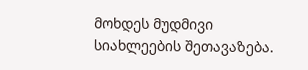მოხდეს მუდმივი სიახლეების შეთავაზება.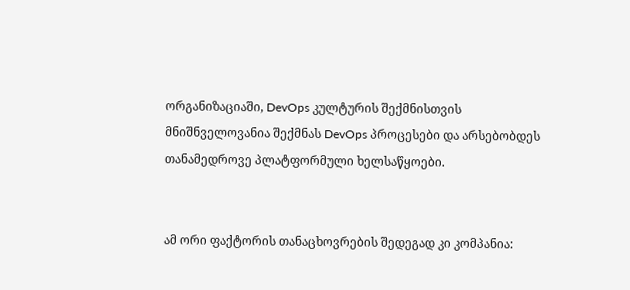ორგანიზაციაში, DevOps კულტურის შექმნისთვის მნიშნველოვანია შექმნას DevOps პროცესები და არსებობდეს თანამედროვე პლატფორმული ხელსაწყოები.


ამ ორი ფაქტორის თანაცხოვრების შედეგად კი კომპანია: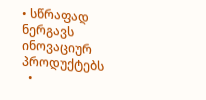• სწრაფად ნერგავს ინოვაციურ პროდუქტებს
  •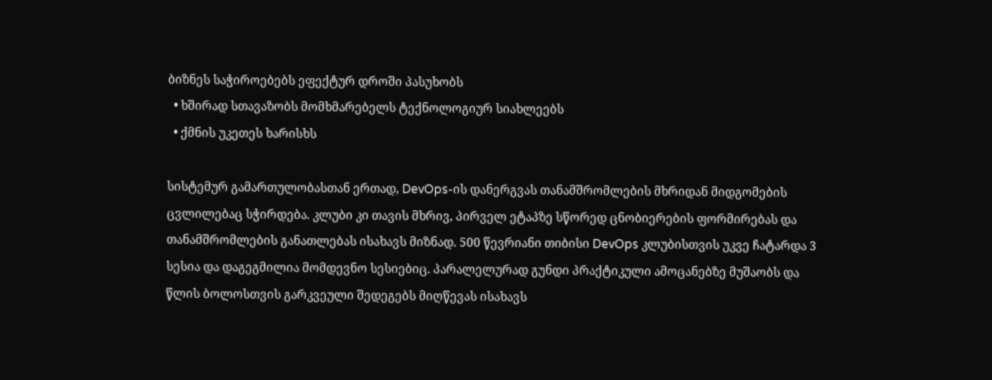ბიზნეს საჭიროებებს ეფექტურ დროში პასუხობს
  • ხშირად სთავაზობს მომხმარებელს ტექნოლოგიურ სიახლეებს
  • ქმნის უკეთეს ხარისხს

სისტემურ გამართულობასთან ერთად, DevOps-ის დანერგვას თანამშრომლების მხრიდან მიდგომების ცვლილებაც სჭირდება. კლუბი კი თავის მხრივ, პირველ ეტაპზე სწორედ ცნობიერების ფორმირებას და თანამშრომლების განათლებას ისახავს მიზნად. 500 წევრიანი თიბისი DevOps კლუბისთვის უკვე ჩატარდა 3 სესია და დაგეგმილია მომდევნო სესიებიც. პარალელურად გუნდი პრაქტიკული ამოცანებზე მუშაობს და წლის ბოლოსთვის გარკვეული შედეგებს მიღწევას ისახავს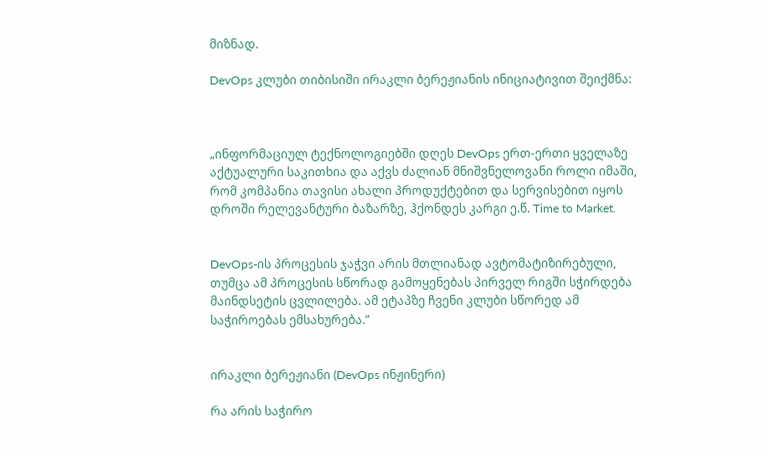მიზნად.

DevOps კლუბი თიბისიში ირაკლი ბერეჟიანის ინიციატივით შეიქმნა:



„ინფორმაციულ ტექნოლოგიებში დღეს DevOps ერთ-ერთი ყველაზე აქტუალური საკითხია და აქვს ძალიან მნიშვნელოვანი როლი იმაში, რომ კომპანია თავისი ახალი პროდუქტებით და სერვისებით იყოს დროში რელევანტური ბაზარზე, ჰქონდეს კარგი ე.წ. Time to Market.


DevOps-ის პროცესის ჯაჭვი არის მთლიანად ავტომატიზირებული, თუმცა ამ პროცესის სწორად გამოყენებას პირველ რიგში სჭირდება მაინდსეტის ცვლილება. ამ ეტაპზე ჩვენი კლუბი სწორედ ამ საჭიროებას ემსახურება.”


ირაკლი ბერეჟიანი (DevOps ინჟინერი)

რა არის საჭირო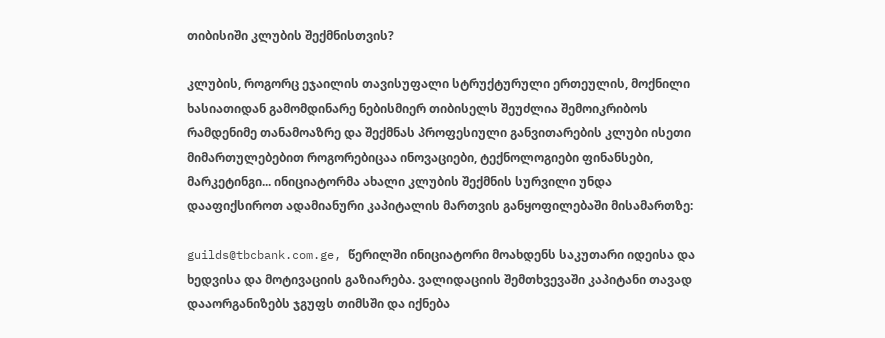თიბისიში კლუბის შექმნისთვის?

კლუბის, როგორც ეჯაილის თავისუფალი სტრუქტურული ერთეულის, მოქნილი ხასიათიდან გამომდინარე ნებისმიერ თიბისელს შეუძლია შემოიკრიბოს რამდენიმე თანამოაზრე და შექმნას პროფესიული განვითარების კლუბი ისეთი მიმართულებებით როგორებიცაა ინოვაციები, ტექნოლოგიები ფინანსები, მარკეტინგი... ინიციატორმა ახალი კლუბის შექმნის სურვილი უნდა დააფიქსიროთ ადამიანური კაპიტალის მართვის განყოფილებაში მისამართზე:

guilds@tbcbank.com.ge, წერილში ინიციატორი მოახდენს საკუთარი იდეისა და ხედვისა და მოტივაციის გაზიარება. ვალიდაციის შემთხვევაში კაპიტანი თავად დააორგანიზებს ჯგუფს თიმსში და იქნება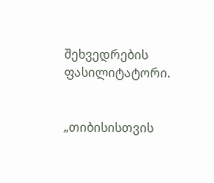შეხვედრების ფასილიტატორი.


„თიბისისთვის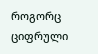როგორც ციფრული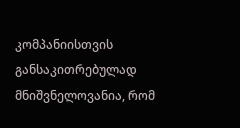კომპანიისთვის განსაკითრებულად მნიშვნელოვანია, რომ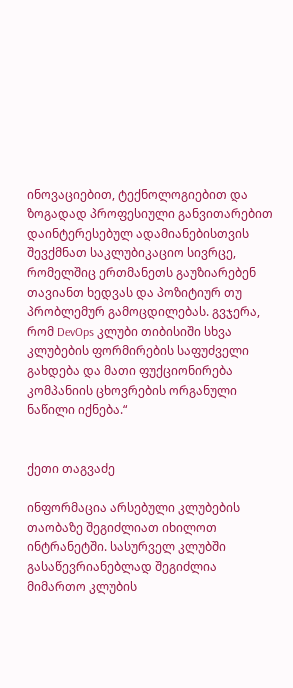ინოვაციებით, ტექნოლოგიებით და ზოგადად პროფესიული განვითარებით დაინტერესებულ ადამიანებისთვის შევქმნათ საკლუბიკაციო სივრცე, რომელშიც ერთმანეთს გაუზიარებენ თავიანთ ხედვას და პოზიტიურ თუ პრობლემურ გამოცდილებას. გვჯერა, რომ DevOps კლუბი თიბისიში სხვა კლუბების ფორმირების საფუძველი გახდება და მათი ფუქციონირება კომპანიის ცხოვრების ორგანული ნაწილი იქნება.“


ქეთი თაგვაძე

ინფორმაცია არსებული კლუბების თაობაზე შეგიძლიათ იხილოთ ინტრანეტში. სასურველ კლუბში გასაწევრიანებლად შეგიძლია მიმართო კლუბის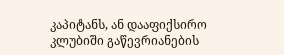კაპიტანს, ან დააფიქსირო კლუბიში გაწევრიანების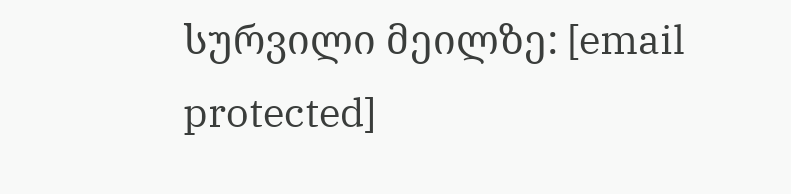სურვილი მეილზე: [email protected]